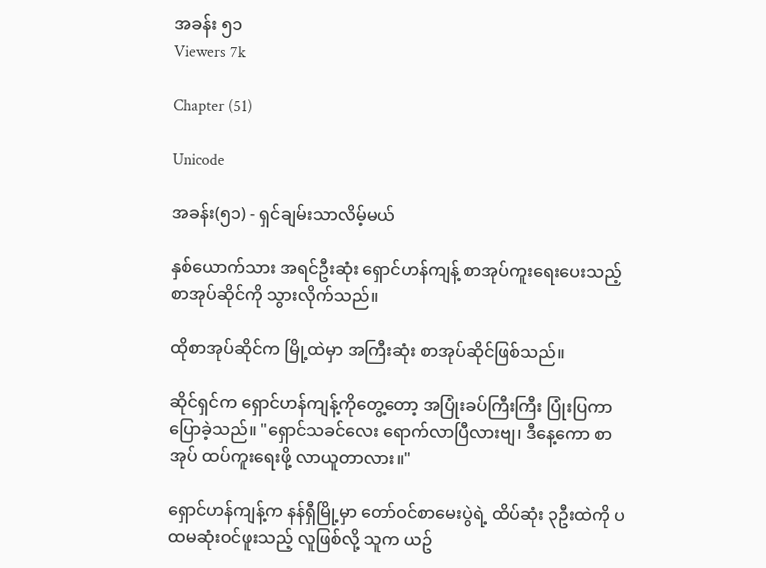အခန်း ၅၁
Viewers 7k

Chapter (51)

Unicode

အခန်း(၅၁) - ရှင်ချမ်းသာလိမ့်မယ်

နှစ်ယောက်သား အရင်ဦးဆုံး ရှောင်ဟန်ကျန့် စာအုပ်ကူးရေးပေးသည့် စာအုပ်ဆိုင်ကို သွားလိုက်သည်။

ထိုစာအုပ်ဆိုင်က မြို့ထဲမှာ အကြီးဆုံး စာအုပ်ဆိုင်ဖြစ်သည်။

ဆိုင်ရှင်က ရှောင်ဟန်ကျန့်ကိုတွေ့တော့ အပြုံးခပ်ကြီးကြီး ပြုံးပြကာ ပြောခဲ့သည်။ "ရှောင်သခင်လေး ရောက်လာပြီလားဗျ၊ ဒီနေ့ကော စာအုပ် ထပ်ကူးရေးဖို့ လာယူတာလား။"

ရှောင်ဟန်ကျန့်က နန်ရှီမြို့မှာ တော်ဝင်စာမေးပွဲရဲ့ ထိပ်ဆုံး ၃ဦးထဲကို ပထမဆုံးဝင်ဖူးသည့် လူဖြစ်လို့ သူက ယဥ်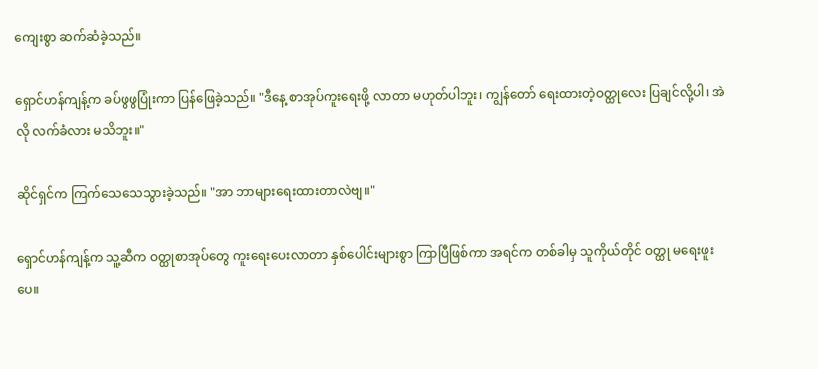ကျေးစွာ ဆက်ဆံခဲ့သည်။

ရှောင်ဟန်ကျန့်က ခပ်ဖွဖွပြုံးကာ ပြန်ဖြေခဲ့သည်။ "ဒီနေ့ စာအုပ်ကူးရေးဖို့ လာတာ မဟုတ်ပါဘူး၊ ကျွန်တော် ရေးထားတဲ့ဝတ္ထုလေး ပြချင်လို့ပါ၊ အဲလို လက်ခံလား မသိဘူး။"

ဆိုင်ရှင်က ကြက်သေသေသွားခဲ့သည်။ "အာ ဘာများရေးထားတာလဲဗျ။"

ရှောင်ဟန်ကျန့်က သူ့ဆီက ဝတ္ထုစာအုပ်တွေ ကူးရေးပေးလာတာ နှစ်ပေါင်းများစွာ ကြာပြီဖြစ်ကာ အရင်က တစ်ခါမှ သူကိုယ်တိုင် ဝတ္ထု မရေးဖူးပေ။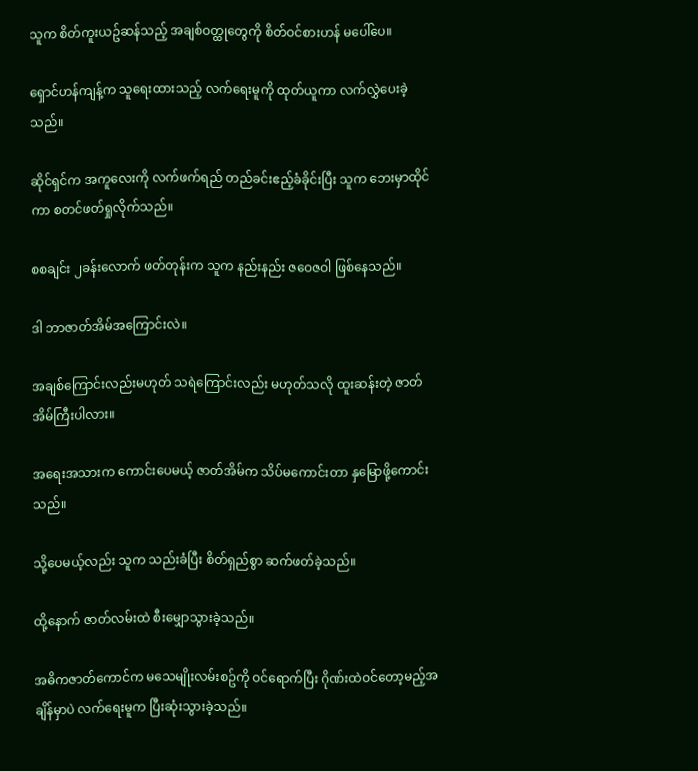သူက စိတ်ကူးယဥ်ဆန်သည့် အချစ်ဝတ္ထုတွေကို စိတ်ဝင်စားဟန် မပေါ်ပေ။

ရှောင်ဟန်ကျန့်က သူရေးထားသည့် လက်ရေးမူကို ထုတ်ယူကာ လက်လွှဲပေးခဲ့သည်။

ဆိုင်ရှင်က အကူလေးကို လက်ဖက်ရည် တည်ခင်းဧည့်ခံခိုင်းပြီး သူက ဘေးမှာထိုင်ကာ စတင်ဖတ်ရှုလိုက်သည်။

စစချင်း ၂ခန်းလောက် ဖတ်တုန်းက သူက နည်းနည်း ဇဝေဇဝါ ဖြစ်နေသည်။

ဒါ ဘာဇာတ်အိမ်အကြောင်းလဲ။

အချစ်ကြောင်းလည်းမဟုတ် သရဲကြောင်းလည်း မဟုတ်သလို ထူးဆန်းတဲ့ ဇာတ်အိမ်ကြီးပါလား။

အရေးအသားက ကောင်းပေမယ့် ဇာတ်အိမ်က သိပ်မကောင်းတာ နှမြောဖို့ကောင်းသည်။

သို့ပေမယ့်လည်း သူက သည်းခံပြီး စိတ်ရှည်စွာ ဆက်ဖတ်ခဲ့သည်။

ထို့နောက် ဇာတ်လမ်းထဲ စီးမျှောသွားခဲ့သည်။

အဓိကဇာတ်ကောင်က မသေမျိုးလမ်းစဥ်ကို ဝင်ရောက်ပြီး ဂိုဏ်းထဲဝင်တော့မည့်အချိန်မှာပဲ လက်ရေးမူက ပြီးဆုံးသွားခဲ့သည်။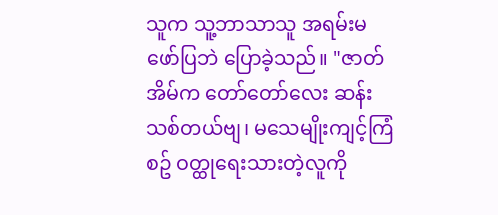သူက သူ့ဘာသာသူ အရမ်းမဖော်ပြဘဲ ပြောခဲ့သည်။ "ဇာတ်အိမ်က တော်တော်လေး ဆန်းသစ်တယ်ဗျ၊ မသေမျိုးကျင့်ကြံစဥ် ဝတ္ထုရေးသားတဲ့လူကို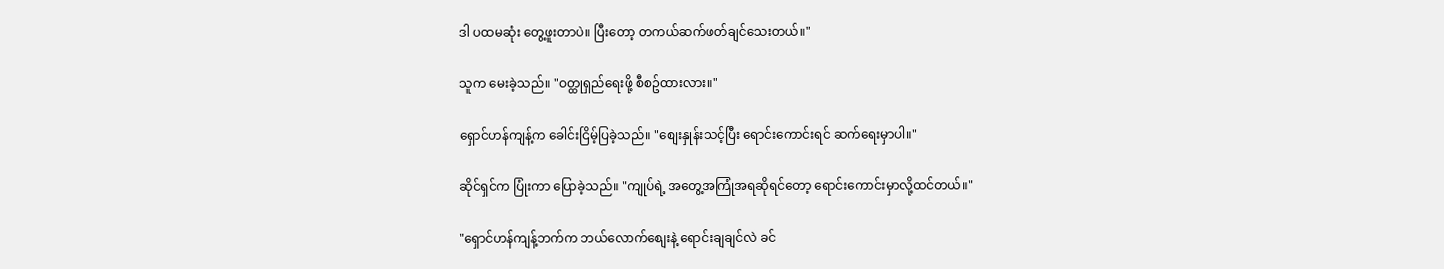ဒါ ပထမဆုံး တွေ့ဖူးတာပဲ။ ပြီးတော့ တကယ်ဆက်ဖတ်ချင်သေးတယ်။"

သူက မေးခဲ့သည်။ "ဝတ္ထုရှည်ရေးဖို့ စီစဥ်ထားလား။"

ရှောင်ဟန်ကျန့်က ခေါင်းငြိမ့်ပြခဲ့သည်။ "စျေးနှုန်းသင့်ပြီး ရောင်းကောင်းရင် ဆက်ရေးမှာပါ။"

ဆိုင်ရှင်က ပြုံးကာ ပြောခဲ့သည်။ "ကျုပ်ရဲ့ အတွေ့အကြုံအရဆိုရင်တော့ ရောင်းကောင်းမှာလို့ထင်တယ်။"

"ရှောင်ဟန်ကျန့်ဘက်က ဘယ်လောက်စျေးနဲ့ ရောင်းချချင်လဲ ခင်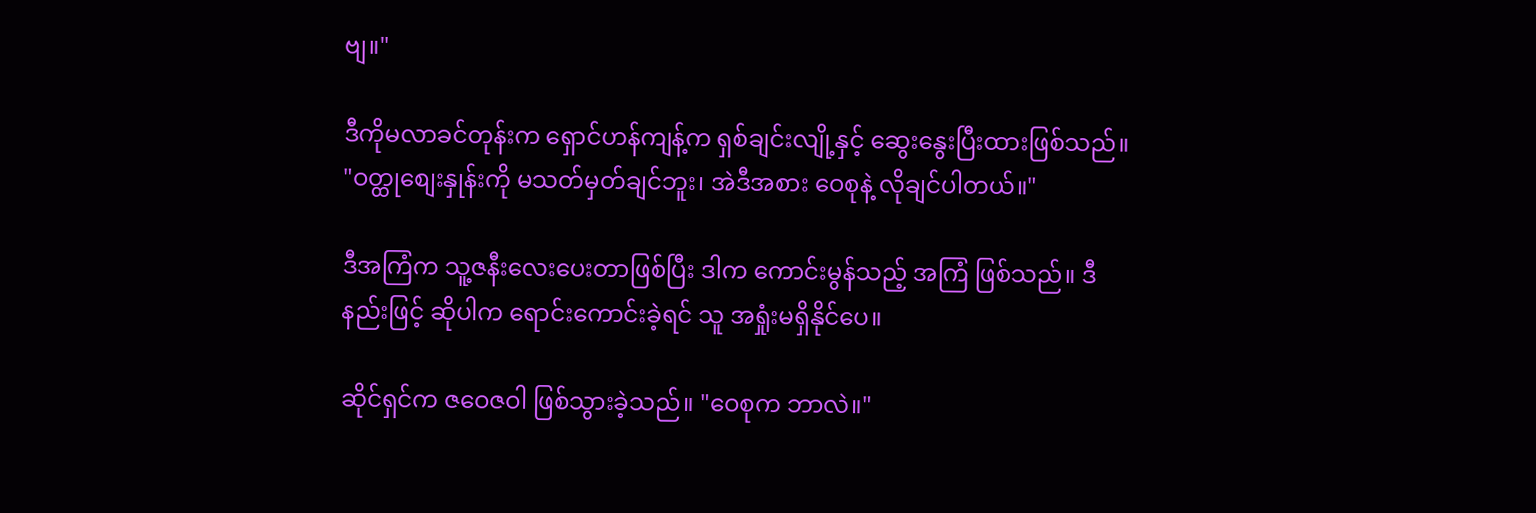ဗျ။"

ဒီကိုမလာခင်တုန်းက ရှောင်ဟန်ကျန့်က ရှစ်ချင်းလျို့နှင့် ဆွေးနွေးပြီးထားဖြစ်သည်။ "ဝတ္ထုစျေးနှုန်းကို မသတ်မှတ်ချင်ဘူး၊ အဲဒီအစား ဝေစုနဲ့ လိုချင်ပါတယ်။"

ဒီအကြံက သူ့ဇနီးလေးပေးတာဖြစ်ပြီး ဒါက ကောင်းမွန်သည့် အကြံ ဖြစ်သည်။ ဒီနည်းဖြင့် ဆိုပါက ရောင်းကောင်းခဲ့ရင် သူ အရှုံးမရှိနိုင်ပေ။

ဆိုင်ရှင်က ဇဝေဇဝါ ဖြစ်သွားခဲ့သည်။ "ဝေစုက ဘာလဲ။"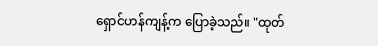ရှောင်ဟန်ကျန့်က ပြောခဲ့သည်။ "ထုတ်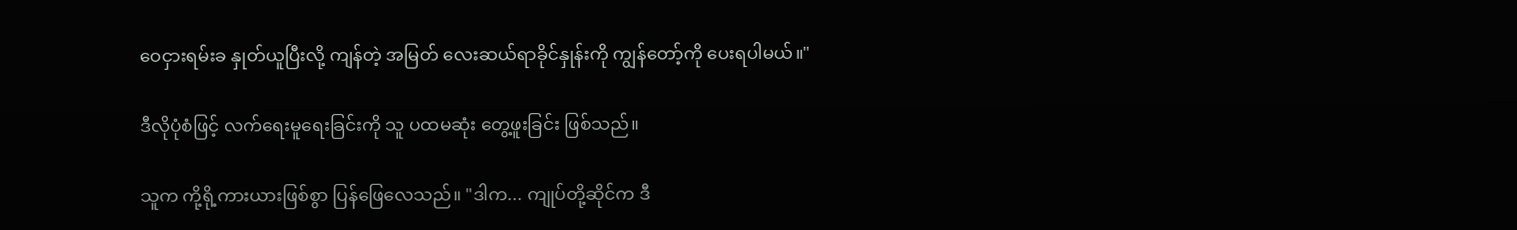ဝေငှားရမ်းခ နှုတ်ယူပြီးလို့ ကျန်တဲ့ အမြတ် လေးဆယ်ရာခိုင်နှုန်းကို ကျွန်တော့်ကို ပေးရပါမယ်။"

ဒီလိုပုံစံဖြင့် လက်ရေးမူရေးခြင်းကို သူ ပထမဆုံး တွေ့ဖူးခြင်း ဖြစ်သည်။

သူက ကို့ရို့ကားယားဖြစ်စွာ ပြန်ဖြေလေသည်။ "ဒါက... ကျုပ်တို့ဆိုင်က ဒီ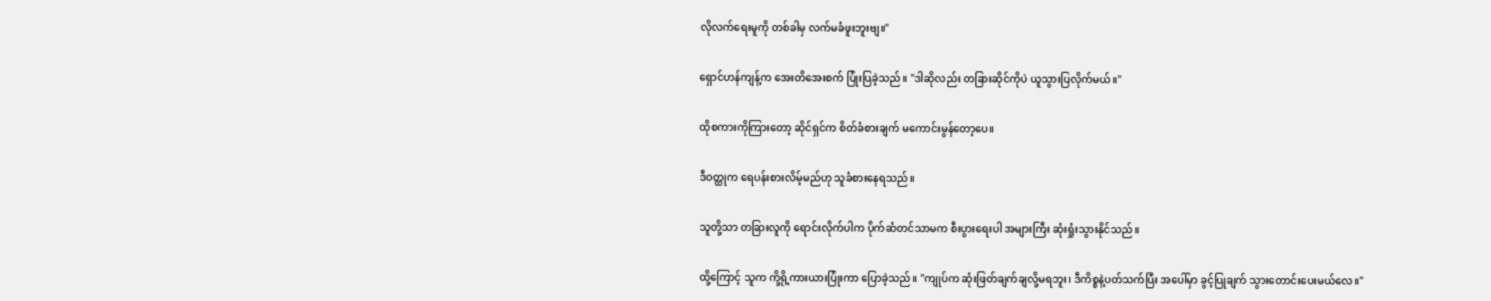လိုလက်ရေးမူကို တစ်ခါမှ လက်မခံဖူးဘူးဗျ။"

ရှောင်ဟန်ကျန့်က အေးတိအေးစက် ပြုံးပြခဲ့သည်။ "ဒါဆိုလည်း တခြားဆိုင်ကိုပဲ ယူသွားပြလိုက်မယ်။"

ထိုစကားကိုကြားတော့ ဆိုင်ရှင်က စိတ်ခံစားချက် မကောင်းမွန်တော့ပေ။

ဒီဝတ္ထုက ရေပန်းစားလိမ့်မည်ဟု သူခံစားနေရသည်။

သူတို့သာ တခြားလူကို ရောင်းလိုက်ပါက ပိုက်ဆံတင်သာမက စီးပွားရေးပါ အများကြီး ဆုံးရှုံးသွားနိုင်သည်။

ထို့ကြောင့် သူက ကို့ရို့ကားယားပြုံးကာ ပြောခဲ့သည်။ "ကျုပ်က ဆုံးဖြတ်ချက်ချလို့မရဘူး၊ ဒီကိစ္စနဲ့ပတ်သက်ပြီး အပေါ်မှာ ခွင့်ပြုချက် သွားတောင်းပေးမယ်လေ။"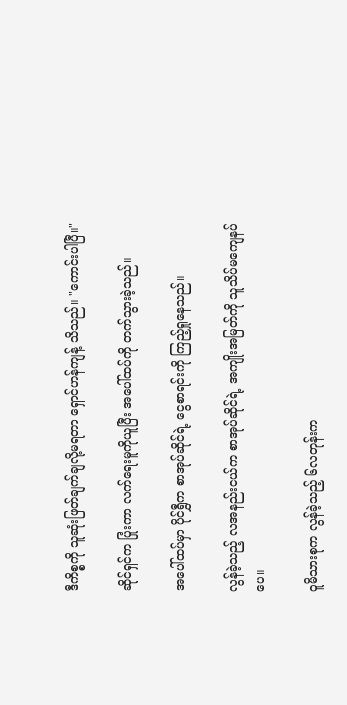ဒီကိစ္စကို သူဆုံးဖြတ်ချက်ချလို့မရတာ ရှောင်ဟန်ကျန့် သိသည်။ "ကောင်းပါပြီ။"

ဆိုင်ရှင်က ပြုံးကာ လက်ရေးမူကိုယူပြီး အပေါ်ထပ်ကို တက်သွားခဲ့သည်။

အပေါ်ထပ်မှာ ပိုင်ရွှီက စာအုပ်ဆိုင်ရဲ့ ငွေစာရင်းကို ကြည့်ရှုနေသည်။

လွန်ခဲ့သည့် လအနည်းငယ်က စာအုပ်ဆိုင်ရဲ့ အကျိုးအမြတ်ကို သူသိပ်မကျေနပ်ပေ။

ဝူမိသားစုက လွန်ခဲ့သည့် ၆လတုန်းက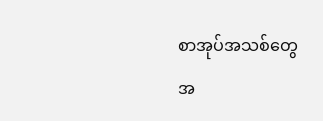စာအုပ်အသစ်တွေ အ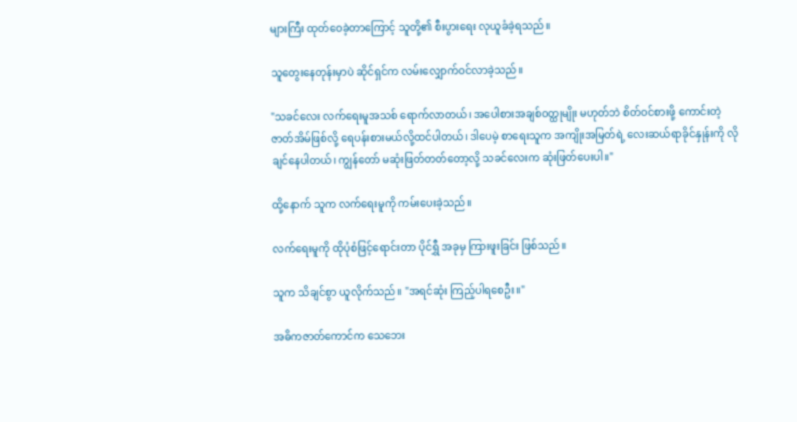များကြီး ထုတ်ဝေခဲ့တာကြောင့် သူတို့၏ စီးပွားရေး လုယူခံခဲ့ရသည်။

သူတွေးနေတုန်းမှာပဲ ဆိုင်ရှင်က လမ်းလျှောက်ဝင်လာခဲ့သည်။

"သခင်လေး လက်ရေးမူအသစ် ရောက်လာတယ်၊ အပေါစားအချစ်ဝတ္ထုမျိုး မဟုတ်ဘဲ စိတ်ဝင်စားဖို့ ကောင်းတဲ့ ဇာတ်အိမ်ဖြစ်လို့ ရေပန်းစားမယ်လို့ထင်ပါတယ်၊ ဒါပေမဲ့ စာရေးသူက အကျိုးအမြတ်ရဲ့ လေးဆယ်ရာခိုင်နှုန်းကို လိုချင်နေပါတယ်၊ ကျွန်တော် မဆုံးဖြတ်တတ်တော့လို့ သခင်လေးက ဆုံးဖြတ်ပေးပါ။"

ထို့နောက် သူက လက်ရေးမူကို ကမ်းပေးခဲ့သည်။

လက်ရေးမူကို ထိုပုံစံဖြင့်ရောင်းတာ ပိုင်ရွှီ အခုမှ ကြားဖူးခြင်း ဖြစ်သည်။

သူက သိချင်စွာ ယူလိုက်သည်။ "အရင်ဆုံး ကြည့်ပါရစေဦး။"

အဓိကဇာတ်ကောင်က သေဘေး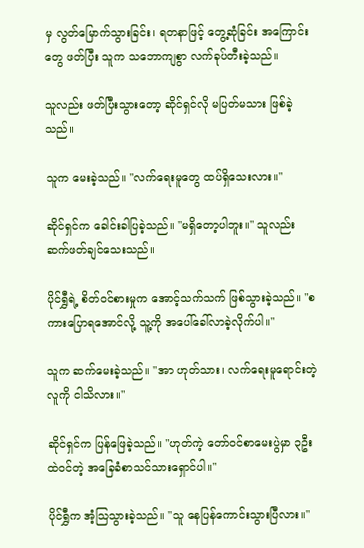မှ လွတ်မြောက်သွားခြင်း၊ ရတနာဖြင့် တွေ့ဆုံခြင်း အကြောင်းတွေ ဖတ်ပြီး သူက သဘောကျစွာ လက်ခုပ်တီးခဲ့သည်။

သူလည်း ဖတ်ပြီးသွားတော့ ဆိုင်ရှင်လို မပြတ်မသား ဖြစ်ခဲ့သည်။

သူက မေးခဲ့သည်။ "လက်ရေးမူတွေ ထပ်ရှိသေးလား။"

ဆိုင်ရှင်က ခေါင်းခါပြခဲ့သည်။ "မရှိတော့ပါဘူး။" သူလည်း ဆက်ဖတ်ချင်သေးသည်။

ပိုင်ရွှီရဲ့ စိတ်ဝင်စားမှုက အောင့်သက်သက် ဖြစ်သွားခဲ့သည်။ "စကားပြောရအောင်လို့ သူ့ကို အပေါ်ခေါ်လာခဲ့လိုက်ပါ။"

သူက ဆက်မေးခဲ့သည်။ "အာ ဟုတ်သား၊ လက်ရေးမူရောင်းတဲ့လူကို ငါသိလား။"

ဆိုင်ရှင်က ပြန်ဖြေခဲ့သည်။ "ဟုတ်ကဲ့ တော်ဝင်စာမေးပွဲမှာ ၃ဦးထဲဝင်တဲ့ အခြေခံစာသင်သားရှောင်ပါ။"

ပိုင်ရွှီက အံ့သြသွားခဲ့သည်။ "သူ နေပြန်ကောင်းသွားပြီလား။"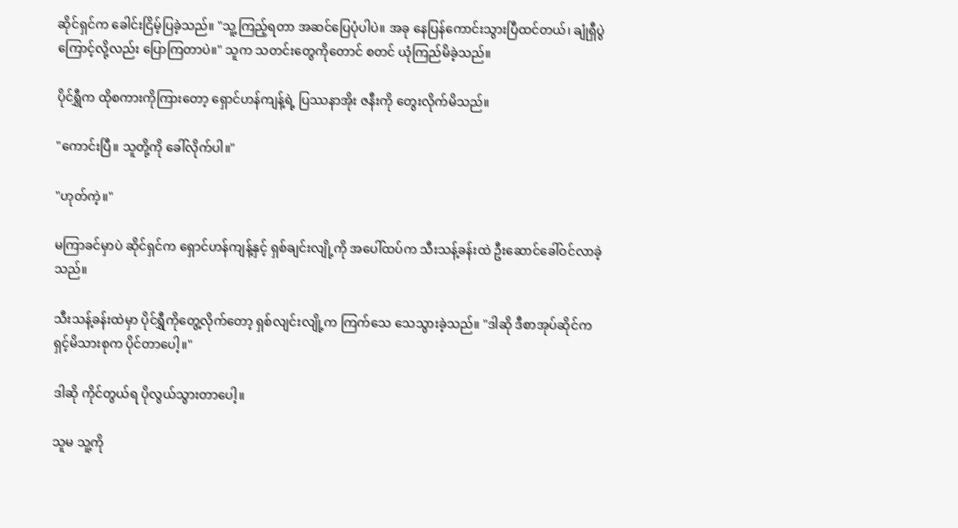ဆိုင်ရှင်က ခေါင်းငြိမ့်ပြခဲ့သည်။ "သူ့ကြည့်ရတာ အဆင်ပြေပုံပါပဲ။ အခု နေပြန်ကောင်းသွားပြီထင်တယ်၊ ချုံရှီပွဲကြောင့်လို့လည်း ပြောကြတာပဲ။" သူက သတင်းတွေကိုတောင် စတင် ယုံကြည်မိခဲ့သည်။

ပိုင်ရွှီက ထိုစကားကိုကြားတော့ ရှောင်ဟန်ကျန့်ရဲ့ ပြဿနာအိုး ဇနီးကို တွေးလိုက်မိသည်။

"ကောင်းပြီ။ သူတို့ကို ခေါ်လိုက်ပါ။"

"ဟုတ်ကဲ့။"

မကြာခင်မှာပဲ ဆိုင်ရှင်က ရှောင်ဟန်ကျန့်နှင့် ရှစ်ချင်းလျို့ကို အပေါ်ထပ်က သီးသန့်ခန်းထဲ ဦးဆောင်ခေါ်ဝင်လာခဲ့သည်။

သီးသန့်ခန်းထဲမှာ ပိုင်ရွှီကိုတွေ့လိုက်တော့ ရှစ်လျင်းလျို့က ကြက်သေ သေသွားခဲ့သည်။ "ဒါဆို ဒီစာအုပ်ဆိုင်က ရှင့်မိသားစုက ပိုင်တာပေါ့။"

ဒါဆို ကိုင်တွယ်ရ ပိုလွယ်သွားတာပေါ့။

သူမ သူ့ကို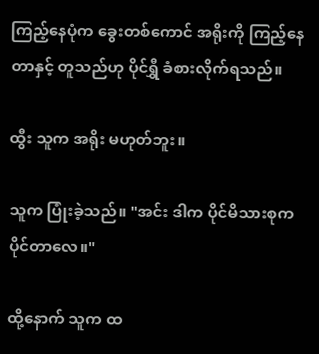ကြည့်နေပုံက ခွေးတစ်ကောင် အရိုးကို ကြည့်နေတာနှင့် တူသည်ဟု ပိုင်ရွှီ ခံစားလိုက်ရသည်။

ထွီး သူက အရိုး မဟုတ်ဘူး။

သူက ပြုံးခဲ့သည်။ "အင်း ဒါက ပိုင်မိသားစုက ပိုင်တာလေ။"

ထို့နောက် သူက ထ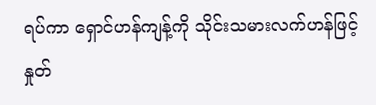ရပ်ကာ ရှောင်ဟန်ကျန့်ကို သိုင်းသမားလက်ဟန်ဖြင့် နှုတ်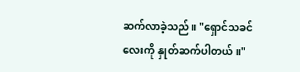ဆက်လာခဲ့သည်။ "ရှောင်သခင်လေးကို နှုတ်ဆက်ပါတယ်။"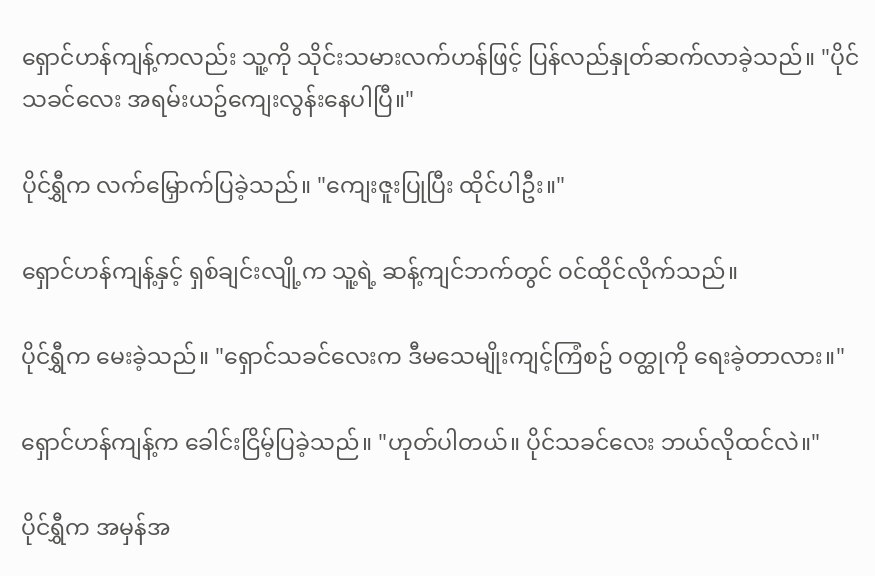ရှောင်ဟန်ကျန့်ကလည်း သူ့ကို သိုင်းသမားလက်ဟန်ဖြင့် ပြန်လည်နှုတ်ဆက်လာခဲ့သည်။ "ပိုင်သခင်လေး အရမ်းယဥ်ကျေးလွန်းနေပါပြီ။"

ပိုင်ရွှီက လက်မြှောက်ပြခဲ့သည်။ "ကျေးဇူးပြုပြီး ထိုင်ပါဦး။"

ရှောင်ဟန်ကျန့်နှင့် ရှစ်ချင်းလျို့က သူ့ရဲ့ ဆန့်ကျင်ဘက်တွင် ဝင်ထိုင်လိုက်သည်။

ပိုင်ရွှီက မေးခဲ့သည်။ "ရှောင်သခင်လေးက ဒီမသေမျိုးကျင့်ကြံစဥ် ဝတ္ထုကို ရေးခဲ့တာလား။"

ရှောင်ဟန်ကျန့်က ခေါင်းငြိမ့်ပြခဲ့သည်။ "ဟုတ်ပါတယ်။ ပိုင်သခင်လေး ဘယ်လိုထင်လဲ။"

ပိုင်ရွှီက အမှန်အ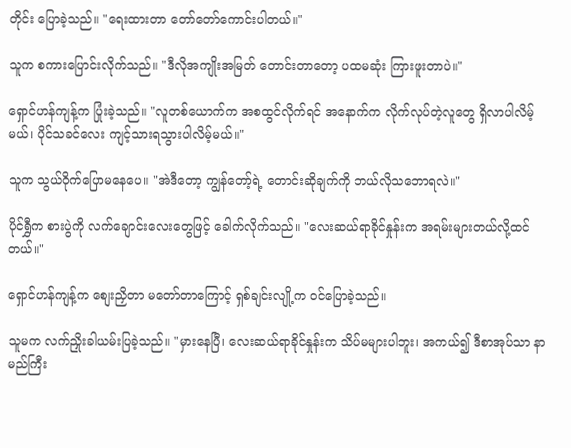တိုင်း ပြောခဲ့သည်။ "ရေးထားတာ တော်တော်ကောင်းပါတယ်။"

သူက စကားပြောင်းလိုက်သည်။ "ဒီလိုအကျိုးအမြတ် တောင်းတာတော့ ပထမဆုံး ကြားဖူးတာပဲ။"

ရှောင်ဟန်ကျန့်က ပြုံးခဲ့သည်။ "လူတစ်ယောက်က အစထွင်လိုက်ရင် အနောက်က လိုက်လုပ်တဲ့လူတွေ ရှိလာပါလိမ့်မယ်၊ ပိုင်သခင်လေး ကျင့်သားရသွားပါလိမ့်မယ်။"

သူက သွယ်ဝိုက်ပြောမနေပေ။ "အဲဒီတော့ ကျွန်တော့်ရဲ့ တောင်းဆိုချက်ကို ဘယ်လိုသဘောရလဲ။"

ပိုင်ရွှီက စားပွဲကို လက်ချောင်းလေးတွေဖြင့် ခေါက်လိုက်သည်။ "လေးဆယ်ရာခိုင်နှုန်းက အရမ်းများတယ်လို့ထင်တယ်။"

ရှောင်ဟန်ကျန့်က စျေးညှိတာ မတော်တာကြောင့် ရှစ်ချင်းလျို့က ဝင်ပြောခဲ့သည်။

သူမက လက်ညှိုးခါယမ်းပြခဲ့သည်။ "မှားနေပြီ၊ လေးဆယ်ရာခိုင်နှုန်းက သိပ်မများပါဘူး၊ အကယ်၍ ဒီစာအုပ်သာ နာမည်ကြီး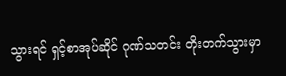သွားရင် ရှင့်စာအုပ်ဆိုင် ဂုဏ်သတင်း တိုးတက်သွားမှာ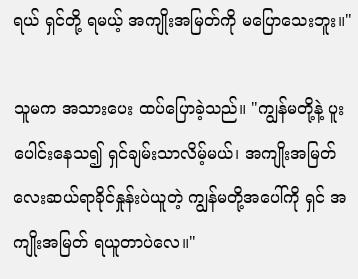ရယ် ရှင်တို့ ရမယ့် အကျိုးအမြတ်ကို မပြောသေးဘူး။"

သူမက အသားပေး ထပ်ပြောခဲ့သည်။ "ကျွန်မတို့နဲ့ ပူးပေါင်းနေသ၍ ရှင်ချမ်းသာလိမ့်မယ်၊ အကျိုးအမြတ် လေးဆယ်ရာခိုင်နှုန်းပဲယူတဲ့ ကျွန်မတို့အပေါ်ကို ရှင် အကျိုးအမြတ် ရယူတာပဲလေ။"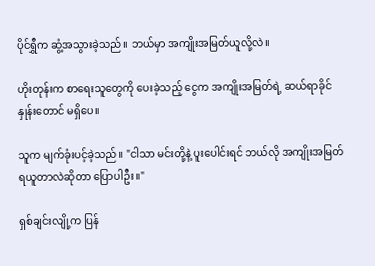ပိုင်ရွှီက ဆွံ့အသွားခဲ့သည်။ ဘယ်မှာ အကျိုးအမြတ်ယူလို့လဲ။

ဟိုးတုန်းက စာရေးသူတွေကို ပေးခဲ့သည့် ငွေက အကျိုးအမြတ်ရဲ့ ဆယ်ရာခိုင်နှုန်းတောင် မရှိပေ။

သူက မျက်ခုံးပင့်ခဲ့သည်။ "ငါသာ မင်းတို့နဲ့ ပူးပေါင်းရင် ဘယ်လို အကျိုးအမြတ်ရယူတာလဲဆိုတာ ပြောပါဦး။"

ရှစ်ချင်းလျို့က ပြန်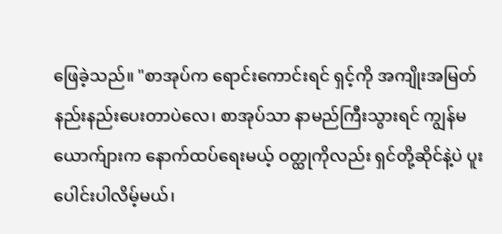ဖြေခဲ့သည်။ "စာအုပ်က ရောင်းကောင်းရင် ရှင့်ကို အကျိုးအမြတ် နည်းနည်းပေးတာပဲလေ၊ စာအုပ်သာ နာမည်ကြီးသွားရင် ကျွန်မယောက်ျားက နောက်ထပ်ရေးမယ့် ဝတ္ထုကိုလည်း ရှင်တို့ဆိုင်နဲ့ပဲ ပူးပေါင်းပါလိမ့်မယ်၊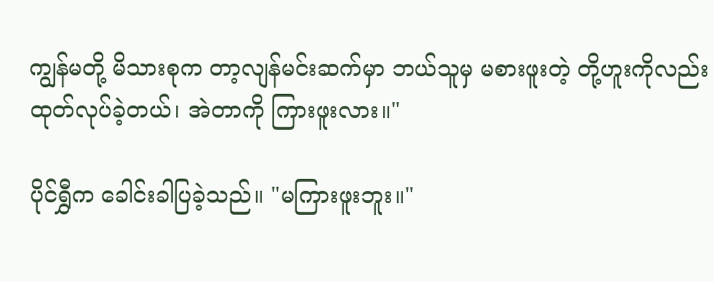ကျွန်မတို့ မိသားစုက တာ့လျန်မင်းဆက်မှာ ဘယ်သူမှ မစားဖူးတဲ့ တို့ဟူးကိုလည်း ထုတ်လုပ်ခဲ့တယ်၊ အဲတာကို ကြားဖူးလား။"

ပိုင်ရွှီက ခေါင်းခါပြခဲ့သည်။ "မကြားဖူးဘူး။"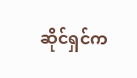ဆိုင်ရှင်က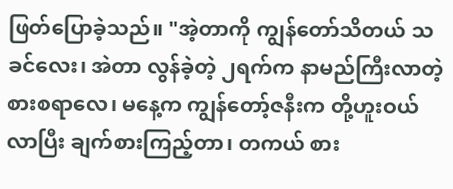ဖြတ်ပြောခဲ့သည်။ "အဲ့တာကို ကျွန်တော်သိတယ် သခင်လေး၊ အဲတာ လွန်ခဲ့တဲ့ ၂ရက်က နာမည်ကြီးလာတဲ့ စားစရာလေ၊ မနေ့က ကျွန်တော့်ဇနီးက တို့ဟူးဝယ်လာပြီး ချက်စားကြည့်တာ၊ တကယ် စား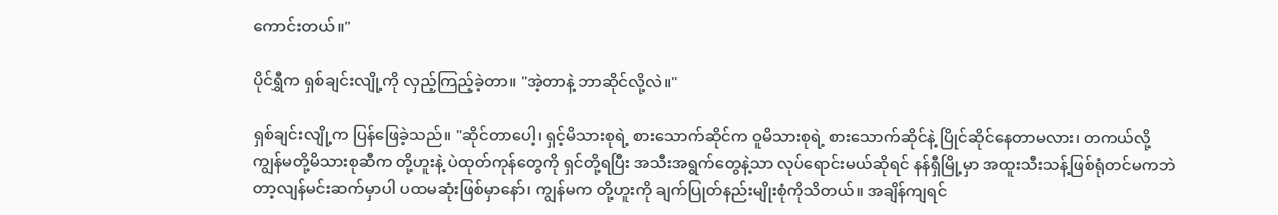ကောင်းတယ်။"

ပိုင်ရွှီက ရှစ်ချင်းလျို့ကို လှည့်ကြည့်ခဲ့တာ။ "အဲ့တာနဲ့ ဘာဆိုင်လို့လဲ။"

ရှစ်ချင်းလျို့က ပြန်ဖြေခဲ့သည်။ "ဆိုင်တာပေါ့၊ ရှင့်မိသားစုရဲ့ စားသောက်ဆိုင်က ဝူမိသားစုရဲ့ စားသောက်ဆိုင်နဲ့ ပြိုင်ဆိုင်နေတာမလား၊ တကယ်လို့ ကျွန်မတို့မိသားစုဆီက တို့ဟူးနဲ့ ပဲထုတ်ကုန်တွေကို ရှင်တို့ရပြီး အသီးအရွက်တွေနဲ့သာ လုပ်ရောင်းမယ်ဆိုရင် နန်ရှီမြို့မှာ အထူးသီးသန့်ဖြစ်ရုံတင်မကဘဲ တာ့လျန်မင်းဆက်မှာပါ ပထမဆုံးဖြစ်မှာနော်၊ ကျွန်မက တို့ဟူးကို ချက်ပြုတ်နည်းမျိုးစုံကိုသိတယ်။ အချိန်ကျရင်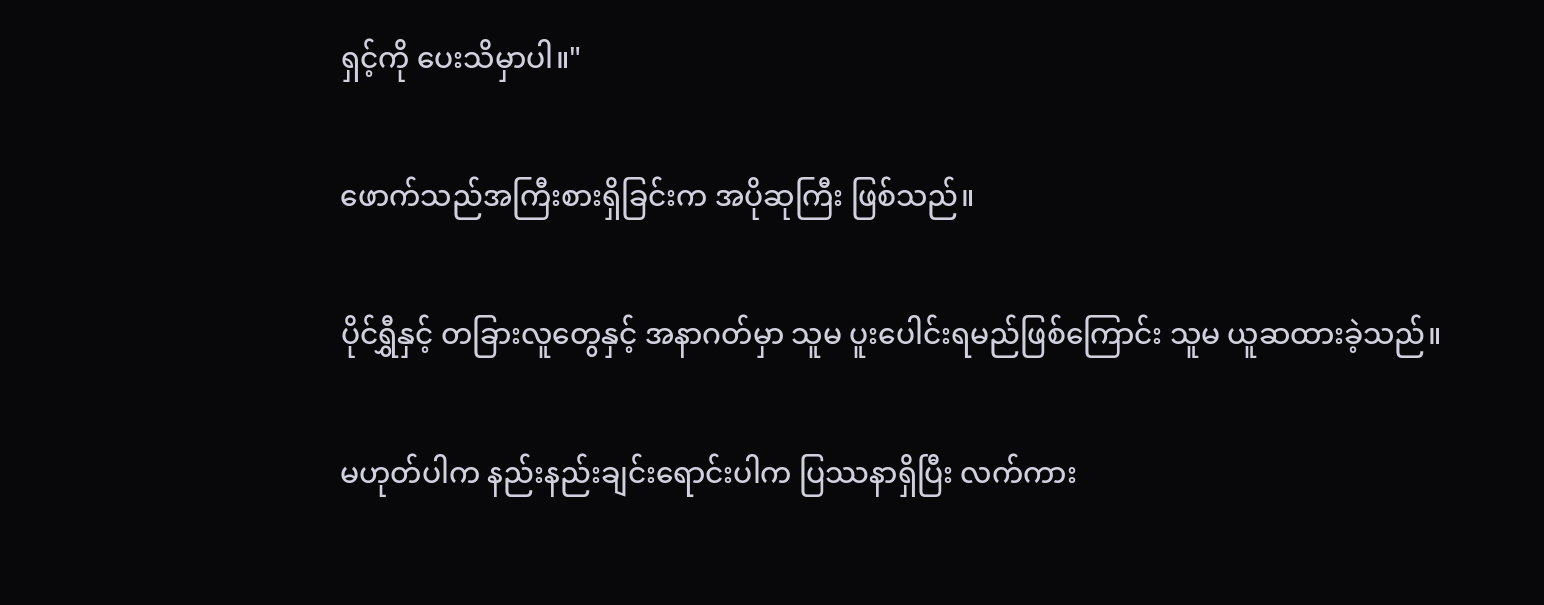ရှင့်ကို ပေးသိမှာပါ။"

ဖောက်သည်အကြီးစားရှိခြင်းက အပိုဆုကြီး ဖြစ်သည်။

ပိုင်ရွှီနှင့် တခြားလူတွေနှင့် အနာဂတ်မှာ သူမ ပူးပေါင်းရမည်ဖြစ်ကြောင်း သူမ ယူဆထားခဲ့သည်။

မဟုတ်ပါက နည်းနည်းချင်းရောင်းပါက ပြဿနာရှိပြီး လက်ကား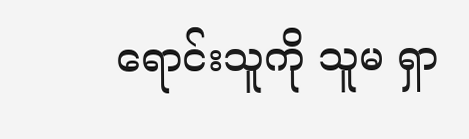ရောင်းသူကို သူမ ရှာ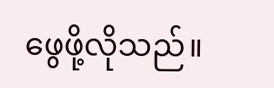ဖွေဖို့လိုသည်။